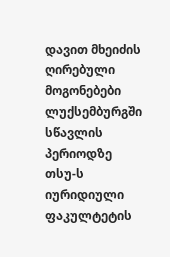დავით მხეიძის ღირებული მოგონებები ლუქსემბურგში სწავლის პერიოდზე
თსუ-ს იურიდიული ფაკულტეტის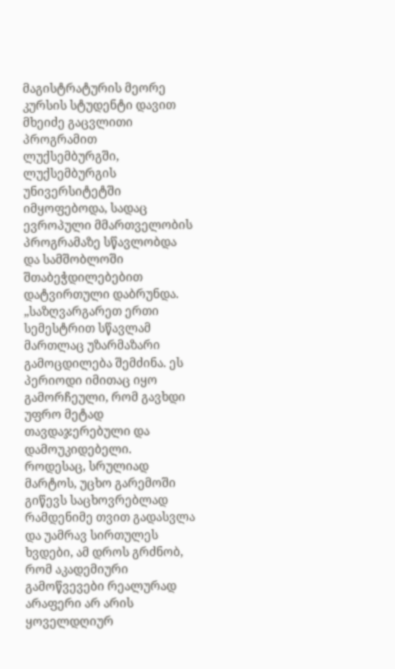მაგისტრატურის მეორე კურსის სტუდენტი დავით მხეიძე გაცვლითი პროგრამით ლუქსემბურგში, ლუქსემბურგის უნივერსიტეტში იმყოფებოდა, სადაც ევროპული მმართველობის პროგრამაზე სწავლობდა და სამშობლოში შთაბეჭდილებებით დატვირთული დაბრუნდა.
„საზღვარგარეთ ერთი სემესტრით სწავლამ მართლაც უზარმაზარი გამოცდილება შემძინა. ეს პერიოდი იმითაც იყო გამორჩეული, რომ გავხდი უფრო მეტად თავდაჯერებული და დამოუკიდებელი. როდესაც, სრულიად მარტოს, უცხო გარემოში გიწევს საცხოვრებლად რამდენიმე თვით გადასვლა და უამრავ სირთულეს ხვდები, ამ დროს გრძნობ, რომ აკადემიური გამოწვევები რეალურად არაფერი არ არის ყოველდღიურ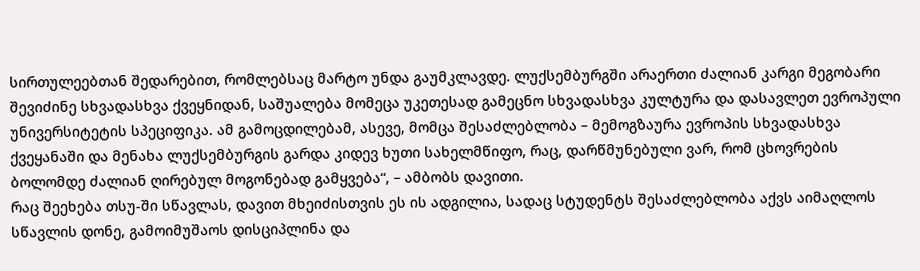სირთულეებთან შედარებით, რომლებსაც მარტო უნდა გაუმკლავდე. ლუქსემბურგში არაერთი ძალიან კარგი მეგობარი შევიძინე სხვადასხვა ქვეყნიდან, საშუალება მომეცა უკეთესად გამეცნო სხვადასხვა კულტურა და დასავლეთ ევროპული უნივერსიტეტის სპეციფიკა. ამ გამოცდილებამ, ასევე, მომცა შესაძლებლობა – მემოგზაურა ევროპის სხვადასხვა ქვეყანაში და მენახა ლუქსემბურგის გარდა კიდევ ხუთი სახელმწიფო, რაც, დარწმუნებული ვარ, რომ ცხოვრების ბოლომდე ძალიან ღირებულ მოგონებად გამყვება“, – ამბობს დავითი.
რაც შეეხება თსუ-ში სწავლას, დავით მხეიძისთვის ეს ის ადგილია, სადაც სტუდენტს შესაძლებლობა აქვს აიმაღლოს სწავლის დონე, გამოიმუშაოს დისციპლინა და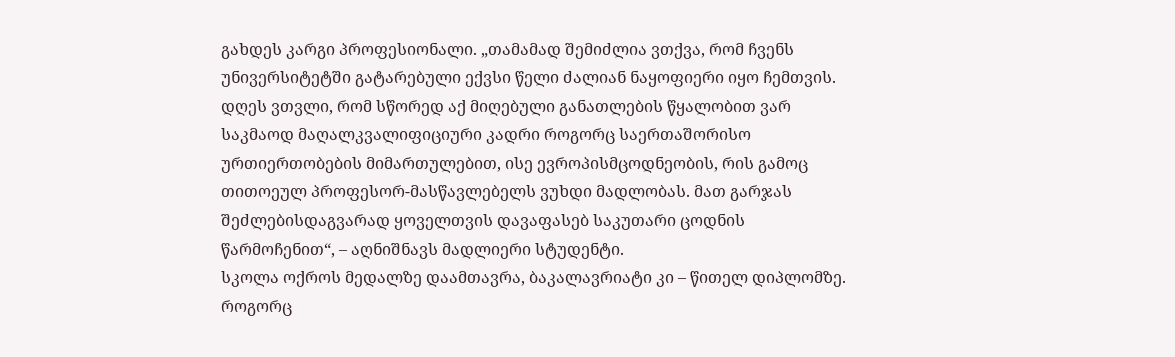გახდეს კარგი პროფესიონალი. „თამამად შემიძლია ვთქვა, რომ ჩვენს უნივერსიტეტში გატარებული ექვსი წელი ძალიან ნაყოფიერი იყო ჩემთვის. დღეს ვთვლი, რომ სწორედ აქ მიღებული განათლების წყალობით ვარ საკმაოდ მაღალკვალიფიციური კადრი როგორც საერთაშორისო ურთიერთობების მიმართულებით, ისე ევროპისმცოდნეობის, რის გამოც თითოეულ პროფესორ-მასწავლებელს ვუხდი მადლობას. მათ გარჯას შეძლებისდაგვარად ყოველთვის დავაფასებ საკუთარი ცოდნის წარმოჩენით“, – აღნიშნავს მადლიერი სტუდენტი.
სკოლა ოქროს მედალზე დაამთავრა, ბაკალავრიატი კი – წითელ დიპლომზე. როგორც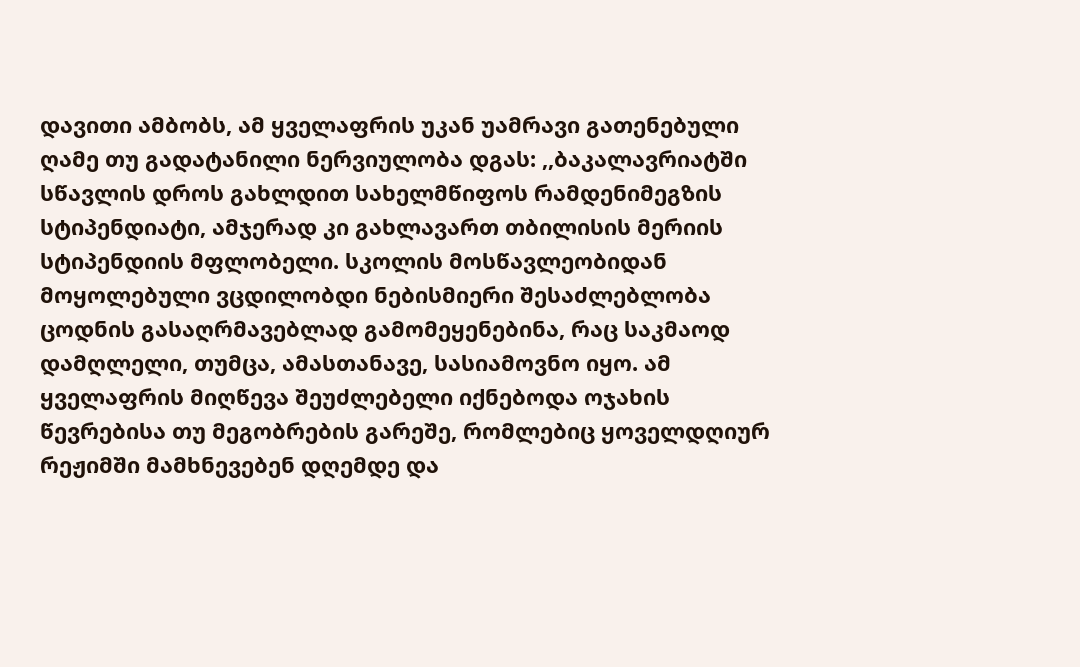დავითი ამბობს, ამ ყველაფრის უკან უამრავი გათენებული ღამე თუ გადატანილი ნერვიულობა დგას: ,,ბაკალავრიატში სწავლის დროს გახლდით სახელმწიფოს რამდენიმეგზის სტიპენდიატი, ამჯერად კი გახლავართ თბილისის მერიის სტიპენდიის მფლობელი. სკოლის მოსწავლეობიდან მოყოლებული ვცდილობდი ნებისმიერი შესაძლებლობა ცოდნის გასაღრმავებლად გამომეყენებინა, რაც საკმაოდ დამღლელი, თუმცა, ამასთანავე, სასიამოვნო იყო. ამ ყველაფრის მიღწევა შეუძლებელი იქნებოდა ოჯახის წევრებისა თუ მეგობრების გარეშე, რომლებიც ყოველდღიურ რეჟიმში მამხნევებენ დღემდე და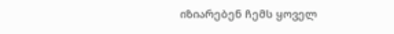იზიარებენ ჩემს ყოველ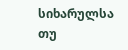სიხარულსა თუ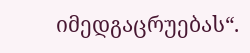იმედგაცრუებას“.